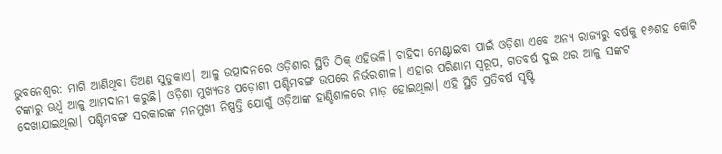ଭୁବନେଶ୍ବର: ମାଗି ଆଣିଥିବା ତିଅଣ ସୁଡୁକାଏ। ଆଳୁ ଉତ୍ପାଦନରେ ଓଡ଼ିଶାର ସ୍ଥିତି ଠିକ୍ ଏହିଭଳି। ଚାହିଦା ମେଣ୍ଟାଇବା ପାଇଁ ଓଡ଼ିଶା ଏବେ ଅନ୍ୟ ରାଜ୍ୟରୁ ବର୍ଷକୁ ୧୬ଶହ କୋଟି ଟଙ୍କାରୁ ଊର୍ଧ୍ବ ଆଳୁ ଆମଦାନୀ କରୁଛି। ଓଡ଼ିଶା ମୁଖ୍ୟତଃ ପଡ଼ୋଶୀ ପଶ୍ଚିମବଙ୍ଗ ଉପରେ ନିର୍ଭରଶୀଳ। ଏହାର ପରିଣାମ ସ୍ବରୂପ, ଗତବର୍ଷ ଦୁଇ ଥର ଆଳୁ ସଙ୍କଟ ଦେଖାଯାଇଥିଲା। ପଶ୍ଚିମବଙ୍ଗ ସରକାରଙ୍କ ମନମୁଖୀ ନିଷ୍ପତ୍ତି ଯୋଗୁଁ ଓଡ଼ିଆଙ୍କ ହାଣ୍ଡିଶାଳରେ ମାଡ଼ ହୋଇଥିଲା। ଏହି ସ୍ଥିତି ପ୍ରତିବର୍ଷ ସୃଷ୍ଟି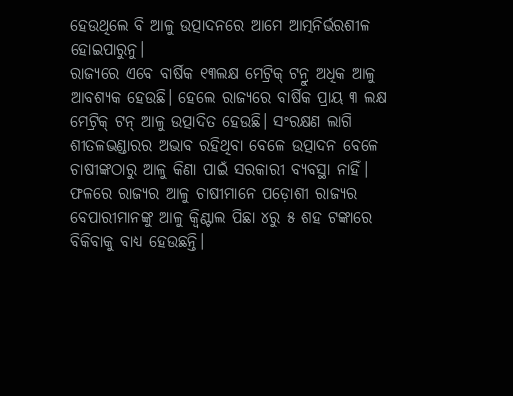ହେଉଥିଲେ ବି ଆଳୁ ଉତ୍ପାଦନରେ ଆମେ ଆତ୍ମନିର୍ଭରଶୀଳ ହୋଇପାରୁନୁ।
ରାଜ୍ୟରେ ଏବେ ବାର୍ଷିକ ୧୩ଲକ୍ଷ ମେଟ୍ରିକ୍ ଟନ୍ରୁ ଅଧିକ ଆଳୁ ଆବଶ୍ୟକ ହେଉଛି। ହେଲେ ରାଜ୍ୟରେ ବାର୍ଷିକ ପ୍ରାୟ ୩ ଲକ୍ଷ ମେଟ୍ରିକ୍ ଟନ୍ ଆଳୁ ଉତ୍ପାଦିତ ହେଉଛି। ସଂରକ୍ଷଣ ଲାଗି ଶୀତଳଭଣ୍ଡାରର ଅଭାବ ରହିଥିବା ବେଳେ ଉତ୍ପାଦନ ବେଳେ ଚାଷୀଙ୍କଠାରୁ ଆଳୁ କିଣା ପାଇଁ ସରକାରୀ ବ୍ୟବସ୍ଥା ନାହିଁ। ଫଳରେ ରାଜ୍ୟର ଆଳୁ ଚାଷୀମାନେ ପଡ଼ୋଶୀ ରାଜ୍ୟର ବେପାରୀମାନଙ୍କୁ ଆଳୁ କ୍ବିଣ୍ଟାଲ ପିଛା ୪ରୁ ୫ ଶହ ଟଙ୍କାରେ ବିକିବାକୁ ବାଧ୍ୟ ହେଉଛନ୍ତି।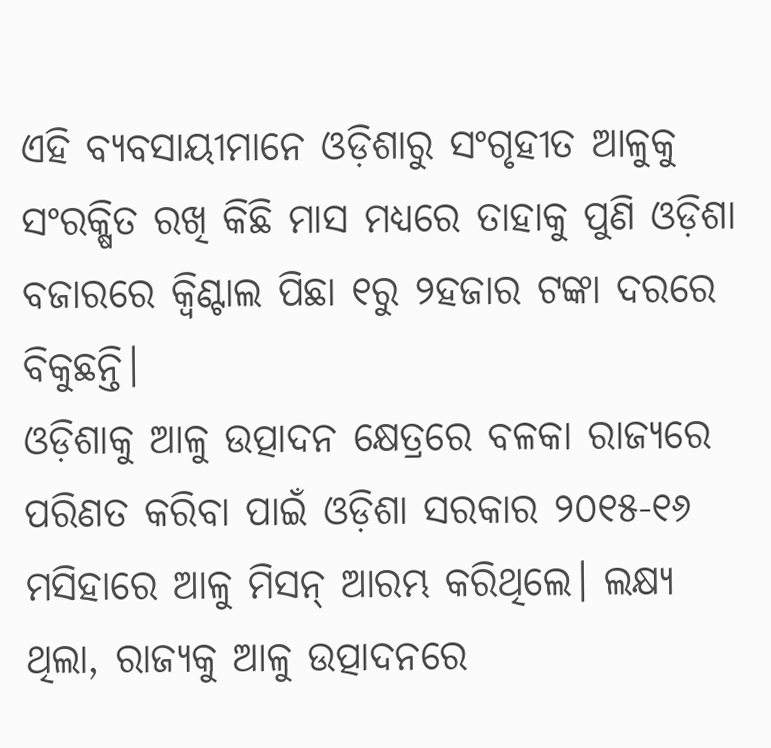ଏହି ବ୍ୟବସାୟୀମାନେ ଓଡ଼ିଶାରୁ ସଂଗୃହୀତ ଆଳୁକୁ ସଂରକ୍ଷିତ ରଖି କିଛି ମାସ ମଧ୍ୟରେ ତାହାକୁ ପୁଣି ଓଡ଼ିଶା ବଜାରରେ କ୍ବିଣ୍ଟାଲ ପିଛା ୧ରୁ ୨ହଜାର ଟଙ୍କା ଦରରେ ବିକୁଛନ୍ତି।
ଓଡ଼ିଶାକୁ ଆଳୁ ଉତ୍ପାଦନ କ୍ଷେତ୍ରରେ ବଳକା ରାଜ୍ୟରେ ପରିଣତ କରିବା ପାଇଁ ଓଡ଼ିଶା ସରକାର ୨୦୧୫-୧୬ ମସିହାରେ ଆଳୁ ମିସନ୍ ଆରମ୍ଭ କରିଥିଲେ। ଲକ୍ଷ୍ୟ ଥିଲା, ରାଜ୍ୟକୁ ଆଳୁ ଉତ୍ପାଦନରେ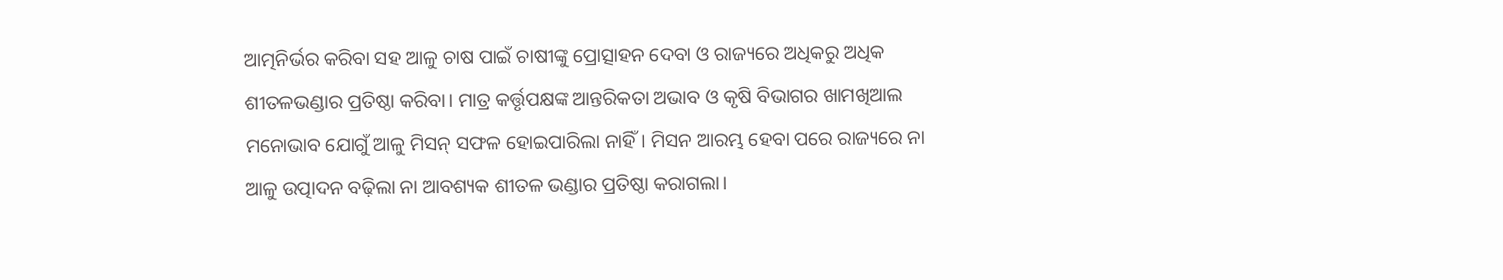ଆତ୍ମନିର୍ଭର କରିବା ସହ ଆଳୁ ଚାଷ ପାଇଁ ଚାଷୀଙ୍କୁ ପ୍ରୋତ୍ସାହନ ଦେବା ଓ ରାଜ୍ୟରେ ଅଧିକରୁ ଅଧିକ ଶୀତଳଭଣ୍ଡାର ପ୍ରତିଷ୍ଠା କରିବା। ମାତ୍ର କର୍ତ୍ତୃପକ୍ଷଙ୍କ ଆନ୍ତରିକତା ଅଭାବ ଓ କୃଷି ବିଭାଗର ଖାମଖିଆଲ ମନୋଭାବ ଯୋଗୁଁ ଆଳୁ ମିସନ୍ ସଫଳ ହୋଇପାରିଲା ନାହିଁ। ମିସନ ଆରମ୍ଭ ହେବା ପରେ ରାଜ୍ୟରେ ନା ଆଳୁ ଉତ୍ପାଦନ ବଢ଼ିଲା ନା ଆବଶ୍ୟକ ଶୀତଳ ଭଣ୍ଡାର ପ୍ରତିଷ୍ଠା କରାଗଲା।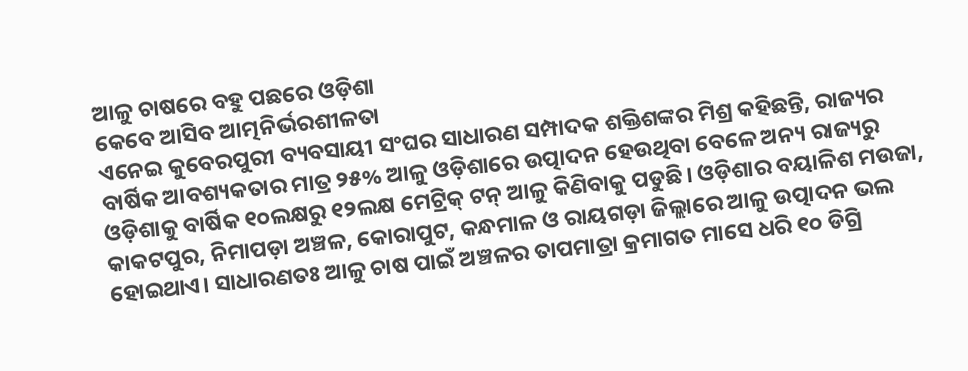ଆଳୁ ଚାଷରେ ବହୁ ପଛରେ ଓଡ଼ିଶା
କେବେ ଆସିବ ଆତ୍ମନିର୍ଭରଶୀଳତା
ଏନେଇ କୁବେରପୁରୀ ବ୍ୟବସାୟୀ ସଂଘର ସାଧାରଣ ସମ୍ପାଦକ ଶକ୍ତିଶଙ୍କର ମିଶ୍ର କହିଛନ୍ତି, ରାଜ୍ୟର ବାର୍ଷିକ ଆବଶ୍ୟକତାର ମାତ୍ର ୨୫% ଆଳୁ ଓଡ଼ିଶାରେ ଉତ୍ପାଦନ ହେଉଥିବା ବେଳେ ଅନ୍ୟ ରାଜ୍ୟରୁ ଓଡ଼ିଶାକୁ ବାର୍ଷିକ ୧୦ଲକ୍ଷରୁ ୧୨ଲକ୍ଷ ମେଟ୍ରିକ୍ ଟନ୍ ଆଳୁ କିଣିବାକୁ ପଡୁଛି। ଓଡ଼ିଶାର ବୟାଳିଶ ମଉଜା, କାକଟପୁର, ନିମାପଡ଼ା ଅଞ୍ଚଳ, କୋରାପୁଟ, କନ୍ଧମାଳ ଓ ରାୟଗଡ଼ା ଜିଲ୍ଲାରେ ଆଳୁ ଉତ୍ପାଦନ ଭଲ ହୋଇଥାଏ। ସାଧାରଣତଃ ଆଳୁ ଚାଷ ପାଇଁ ଅଞ୍ଚଳର ତାପମାତ୍ରା କ୍ରମାଗତ ମାସେ ଧରି ୧୦ ଡିଗ୍ରି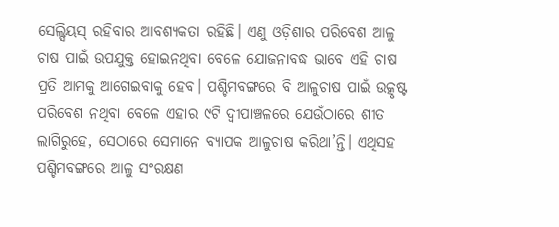ସେଲ୍ସିୟସ୍ ରହିବାର ଆବଶ୍ୟକତା ରହିଛି। ଏଣୁ ଓଡ଼ିଶାର ପରିବେଶ ଆଳୁ ଚାଷ ପାଇଁ ଉପଯୁକ୍ତ ହୋଇନଥିବା ବେଳେ ଯୋଜନାବଦ୍ଧ ଭାବେ ଏହି ଚାଷ ପ୍ରତି ଆମକୁ ଆଗେଇବାକୁ ହେବ। ପଶ୍ଚିମବଙ୍ଗରେ ବି ଆଳୁଚାଷ ପାଇଁ ଉତ୍କୃଷ୍ଟ ପରିବେଶ ନଥିବା ବେଳେ ଏହାର ୯ଟି ଦ୍ବୀପାଞ୍ଚଳରେ ଯେଉଁଠାରେ ଶୀତ ଲାଗିରୁହେ, ସେଠାରେ ସେମାନେ ବ୍ୟାପକ ଆଳୁଚାଷ କରିଥା’ନ୍ତି। ଏଥିସହ ପଶ୍ଚିମବଙ୍ଗରେ ଆଳୁ ସଂରକ୍ଷଣ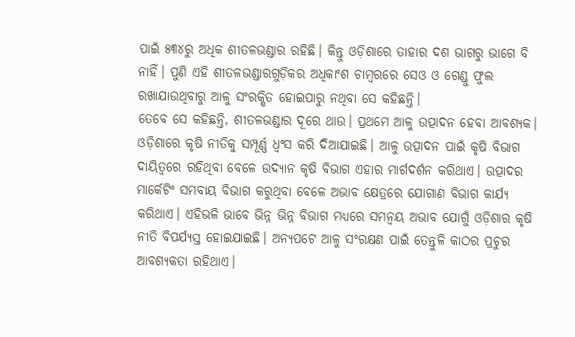ପାଇଁ ୫୩୪ରୁ ଅଧିକ ଶୀତଳଭଣ୍ଡାର ରହିଛି। କିନ୍ତୁ ଓଡ଼ିଶାରେ ତାହାର ଦଶ ଭାଗରୁ ଭାଗେ ବି ନାହିଁ। ପୁଣି ଏହି ଶୀତଳଭଣ୍ଡାରଗୁଡ଼ିକର ଅଧିକାଂଶ ଚାମ୍ବରରେ ସେଓ ଓ ଗେଣ୍ଡୁ ଫୁଲ ରଖାଯାଉଥିବାରୁ ଆଳୁ ସଂରକ୍ଷିତ ହୋଇପାରୁ ନଥିବା ସେ କହିଛନ୍ତି।
ତେବେ ସେ କହିଛନ୍ତି, ଶୀତଳଭଣ୍ଡାର ଦୂରେ ଥାଉ। ପ୍ରଥମେ ଆଳୁ ଉତ୍ପାଦନ ହେବା ଆବଶ୍ୟକ। ଓଡ଼ିଶାରେ କୃଷି ନୀତିକୁ ସମ୍ପୂର୍ଣ୍ଣ ଧ୍ବଂସ କରି ଦିଆଯାଇଛି। ଆଳୁ ଉତ୍ପାଦନ ପାଇଁ କୃଷି ବିଭାଗ ଦାୟିତ୍ବରେ ରହିଥିବା ବେଳେ ଉଦ୍ୟାନ କୃଷି ବିଭାଗ ଏହାର ମାର୍ଗଦର୍ଶନ କରିଥାଏ। ଉତ୍ପାଦର ମାର୍କେଟିଂ ସମବାୟ ବିଭାଗ କରୁଥିବା ବେଳେ ଅଭାବ କ୍ଷେତ୍ରରେ ଯୋଗାଣ ବିଭାଗ କାର୍ଯ୍ୟ କରିଥାଏ। ଏହିଭଳି ଭାବେ ଭିନ୍ନ ଭିନ୍ନ ବିଭାଗ ମଧ୍ୟରେ ସମନ୍ବୟ ଅଭାବ ଯୋଗୁଁ ଓଡ଼ିଶାର କୃଷି ନୀତି ବିପର୍ଯ୍ୟସ୍ତ ହୋଇଯାଇଛି। ଅନ୍ୟପଟେ ଆଳୁ ସଂରକ୍ଷଣ ପାଇଁ ତେନ୍ତୁଳି କାଠର ପ୍ରଚୁର ଆବଶ୍ୟକତା ରହିଥାଏ।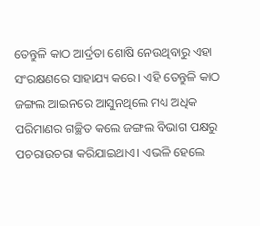ତେନ୍ତୁଳି କାଠ ଆର୍ଦ୍ରତା ଶୋଷି ନେଉଥିବାରୁ ଏହା ସଂରକ୍ଷଣରେ ସାହାଯ୍ୟ କରେ। ଏହି ତେନ୍ତୁଳି କାଠ ଜଙ୍ଗଲ ଆଇନରେ ଆସୁନଥିଲେ ମଧ୍ୟ ଅଧିକ ପରିମାଣର ଗଚ୍ଛିତ କଲେ ଜଙ୍ଗଲ ବିଭାଗ ପକ୍ଷରୁ ପଚରାଉଚରା କରିଯାଇଥାଏ। ଏଭଳି ହେଲେ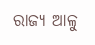ରାଜ୍ୟ ଆଳୁ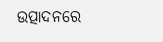ଉତ୍ପାଦନରେ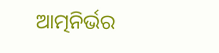ଆତ୍ମନିର୍ଭର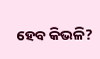ହେବ କିଭଳି?